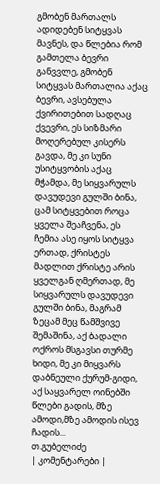გმობენ მართალს ადიდებენ სიტყვას მავნეს, და წლებია რომ გამთელა ბევრი განვვლე, გმობენ სიტყვას მართალია აქაც ბევრი, ავსებულა ქვირითებით სადღაც ქვევრი, ეს სიზმარი მოღერებულ კისერს გავდა, მე კი სუნი უსიტყვობის აქაც მჭამდა, მე სიყვარულს დავუდევი გულში ბინა, ცამ სიტყვებით როცა ყველა შეაჩვენა, ეს ჩემია ასე იყოს სიტყვა ერთად, ქრისტეს მადლით ქრისტე არის ყველგან ღმერთად, მე სიყვარულს დავუდევი გულში ბინა, მაგრამ ზეცამ მეც წამშვივე შემაშინა, აქ ბადალი ოქროს მსგავსი თურმე ხიდი, მე კი მიყვარს დაბნეული ქურუმ-გიდი, აქ საყვარელ ოინებში წლები გადის, მზე ამოდი,მზე ამოდის ისევ ჩადის...
თ.გუბელიძე
| კომენტარები |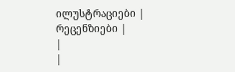ილუსტრაციები |
რეცენზიები |
|
|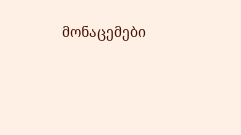მონაცემები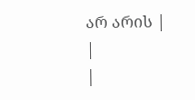არ არის |
|
|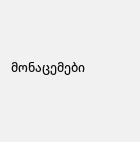მონაცემები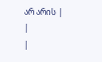არ არის |
|
|